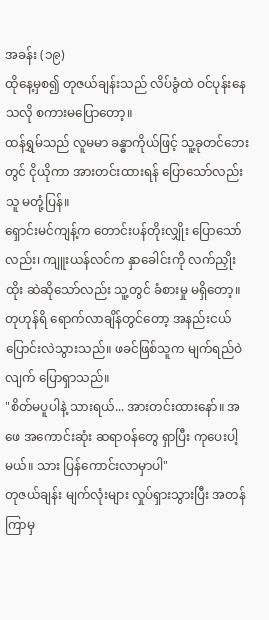အခန်း (၁၉)
ထိုနေ့မှစ၍ တုဇယ်ချန်းသည် လိပ်ခွံထဲ ဝင်ပုန်းနေသလို စကားမပြောတော့။
ထန်ရွှမ်သည် လူမမာ ခန္ဓာကိုယ်ဖြင့် သူ့ခုတင်ဘေးတွင် ငိုယိုကာ အားတင်းထားရန် ပြောသော်လည်း သူ မတုံ့ပြန်။
ရှောင်းမင်ကျန့်က တောင်းပန်တိုးလျှိုး ပြောသော်လည်း၊ ကျူးယန်လင်က နှာခေါင်းကို လက်ညှိုးထိုး ဆဲဆိုသော်လည်း သူ့တွင် ခံစားမှု မရှိတော့။
တုဟုန်ရိ ရောက်လာချိန်တွင်တော့ အနည်းငယ် ပြောင်းလဲသွားသည်။ ဖခင်ဖြစ်သူက မျက်ရည်ဝဲလျက် ပြောရှာသည်။
"စိတ်မပူပါနဲ့ သားရယ်... အားတင်းထားနော်။ အဖေ အကောင်းဆုံး ဆရာဝန်တွေ ရှာပြီး ကုပေးပါ့မယ်။ သား ပြန်ကောင်းလာမှာပါ"
တုဇယ်ချန်း မျက်လုံးများ လှုပ်ရှားသွားပြီး အတန်ကြာမှ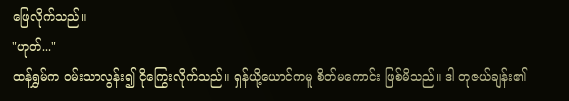ဖြေလိုက်သည်။
"ဟုတ်..."
ထန်ရွှမ်က ဝမ်းသာလွန်း၍ ငိုကြွေးလိုက်သည်။ ရှန်ယို့ယောင်ကမူ စိတ်မကောင်း ဖြစ်မိသည်။ ဒါ တုဇယ်ချန်း၏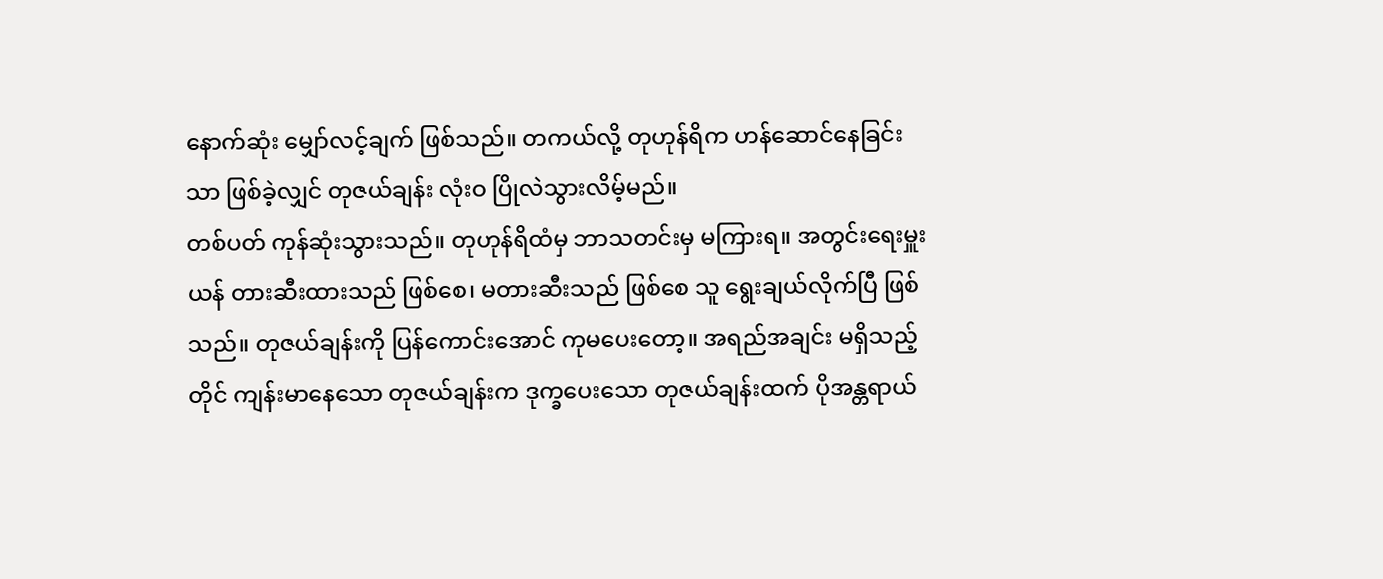နောက်ဆုံး မျှော်လင့်ချက် ဖြစ်သည်။ တကယ်လို့ တုဟုန်ရိက ဟန်ဆောင်နေခြင်းသာ ဖြစ်ခဲ့လျှင် တုဇယ်ချန်း လုံးဝ ပြိုလဲသွားလိမ့်မည်။
တစ်ပတ် ကုန်ဆုံးသွားသည်။ တုဟုန်ရိထံမှ ဘာသတင်းမှ မကြားရ။ အတွင်းရေးမှူးယန် တားဆီးထားသည် ဖြစ်စေ၊ မတားဆီးသည် ဖြစ်စေ သူ ရွေးချယ်လိုက်ပြီ ဖြစ်သည်။ တုဇယ်ချန်းကို ပြန်ကောင်းအောင် ကုမပေးတော့။ အရည်အချင်း မရှိသည့်တိုင် ကျန်းမာနေသော တုဇယ်ချန်းက ဒုက္ခပေးသော တုဇယ်ချန်းထက် ပိုအန္တရာယ်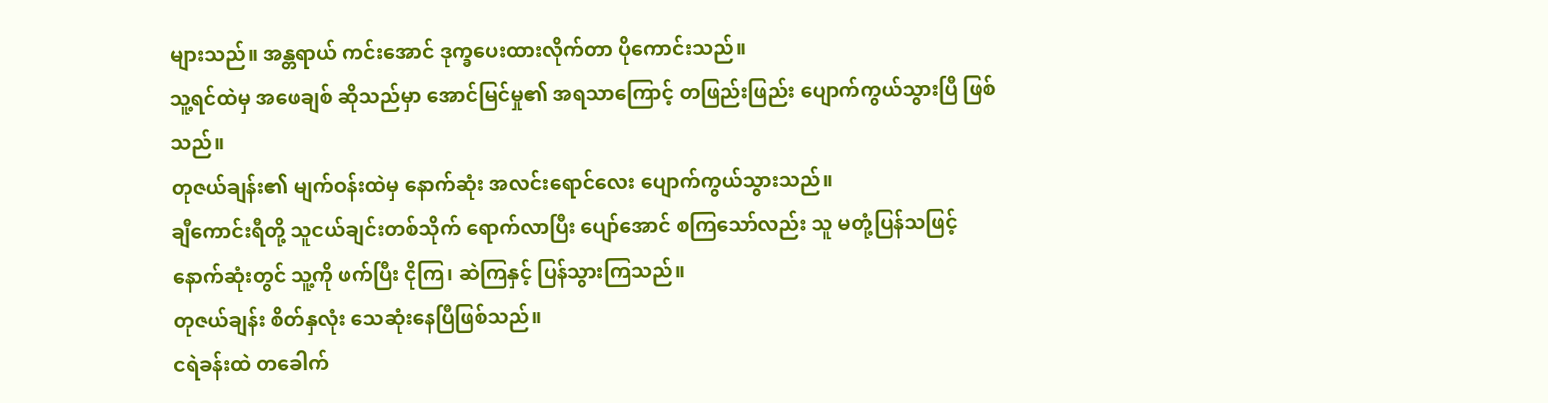များသည်။ အန္တရာယ် ကင်းအောင် ဒုက္ခပေးထားလိုက်တာ ပိုကောင်းသည်။
သူ့ရင်ထဲမှ အဖေချစ် ဆိုသည်မှာ အောင်မြင်မှု၏ အရသာကြောင့် တဖြည်းဖြည်း ပျောက်ကွယ်သွားပြီ ဖြစ်သည်။
တုဇယ်ချန်း၏ မျက်ဝန်းထဲမှ နောက်ဆုံး အလင်းရောင်လေး ပျောက်ကွယ်သွားသည်။
ချီကောင်းရီတို့ သူငယ်ချင်းတစ်သိုက် ရောက်လာပြီး ပျော်အောင် စကြသော်လည်း သူ မတုံ့ပြန်သဖြင့် နောက်ဆုံးတွင် သူ့ကို ဖက်ပြီး ငိုကြ၊ ဆဲကြနှင့် ပြန်သွားကြသည်။
တုဇယ်ချန်း စိတ်နှလုံး သေဆုံးနေပြီဖြစ်သည်။
ငရဲခန်းထဲ တခေါက်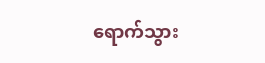ရောက်သွား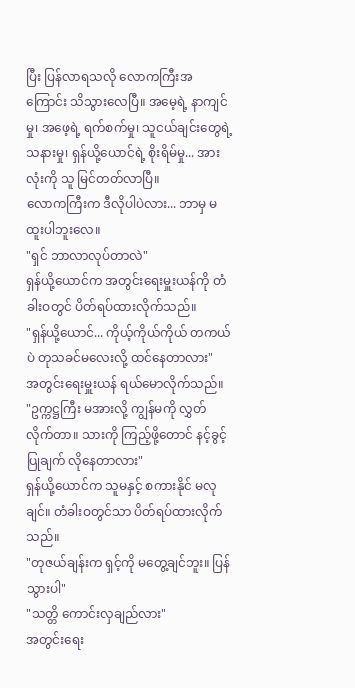ပြီး ပြန်လာရသလို လောကကြီးအကြောင်း သိသွားလေပြီ။ အမေ့ရဲ့ နာကျင်မှု၊ အဖေ့ရဲ့ ရက်စက်မှု၊ သူငယ်ချင်းတွေရဲ့ သနားမှု၊ ရှန်ယို့ယောင်ရဲ့ စိုးရိမ်မှု... အားလုံးကို သူ မြင်တတ်လာပြီ။
လောကကြီးက ဒီလိုပါပဲလား... ဘာမှ မထူးပါဘူးလေ။
"ရှင် ဘာလာလုပ်တာလဲ"
ရှန်ယို့ယောင်က အတွင်းရေးမှူးယန်ကို တံခါးဝတွင် ပိတ်ရပ်ထားလိုက်သည်။
"ရှန်ယို့ယောင်... ကိုယ့်ကိုယ်ကိုယ် တကယ်ပဲ တုသခင်မလေးလို့ ထင်နေတာလား"
အတွင်းရေးမှူးယန် ရယ်မောလိုက်သည်။
"ဥက္ကဋ္ဌကြီး မအားလို့ ကျွန်မကို လွှတ်လိုက်တာ။ သားကို ကြည့်ဖို့တောင် နင့်ခွင့်ပြုချက် လိုနေတာလား"
ရှန်ယို့ယောင်က သူမနှင့် စကားနိုင် မလုချင်။ တံခါးဝတွင်သာ ပိတ်ရပ်ထားလိုက်သည်။
"တုဇယ်ချန်းက ရှင့်ကို မတွေ့ချင်ဘူး။ ပြန်သွားပါ"
"သတ္တိ ကောင်းလှချည်လား"
အတွင်းရေး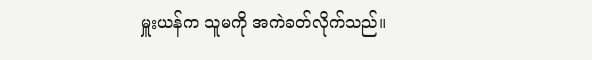မှူးယန်က သူမကို အကဲခတ်လိုက်သည်။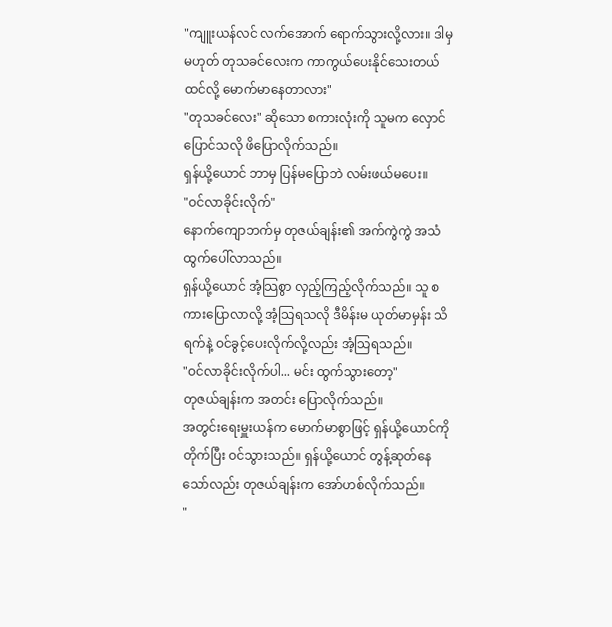"ကျူးယန်လင် လက်အောက် ရောက်သွားလို့လား။ ဒါမှမဟုတ် တုသခင်လေးက ကာကွယ်ပေးနိုင်သေးတယ် ထင်လို့ မောက်မာနေတာလား"
"တုသခင်လေး" ဆိုသော စကားလုံးကို သူမက လှောင်ပြောင်သလို ဖိပြောလိုက်သည်။
ရှန်ယို့ယောင် ဘာမှ ပြန်မပြောဘဲ လမ်းဖယ်မပေး။
"ဝင်လာခိုင်းလိုက်"
နောက်ကျောဘက်မှ တုဇယ်ချန်း၏ အက်ကွဲကွဲ အသံ ထွက်ပေါ်လာသည်။
ရှန်ယို့ယောင် အံ့သြစွာ လှည့်ကြည့်လိုက်သည်။ သူ စကားပြောလာလို့ အံ့သြရသလို ဒီမိန်းမ ယုတ်မာမှန်း သိရက်နဲ့ ဝင်ခွင့်ပေးလိုက်လို့လည်း အံ့သြရသည်။
"ဝင်လာခိုင်းလိုက်ပါ... မင်း ထွက်သွားတော့"
တုဇယ်ချန်းက အတင်း ပြောလိုက်သည်။
အတွင်းရေးမှူးယန်က မောက်မာစွာဖြင့် ရှန်ယို့ယောင်ကို တိုက်ပြီး ဝင်သွားသည်။ ရှန်ယို့ယောင် တွန့်ဆုတ်နေသော်လည်း တုဇယ်ချန်းက အော်ဟစ်လိုက်သည်။
"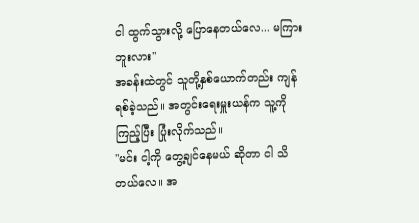ငါ ထွက်သွားလို့ ပြောနေတယ်လေ... မကြားဘူးလား"
အခန်းထဲတွင် သူတို့နှစ်ယောက်တည်း ကျန်ရစ်ခဲ့သည်။ အတွင်းရေးမှူးယန်က သူ့ကို ကြည့်ပြီး ပြုံးလိုက်သည်။
"မင်း ငါ့ကို တွေ့ချင်နေမယ် ဆိုတာ ငါ သိတယ်လေ။ အ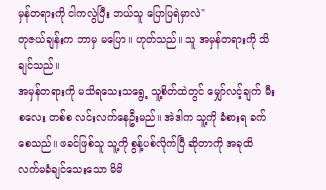မှန်တရားကို ငါကလွဲပြီး ဘယ်သူ ပြောပြရဲမှာလဲ"
တုဇယ်ချန်းက ဘာမှ မပြော။ ဟုတ်သည်။ သူ အမှန်တရားကို သိချင်သည်။
အမှန်တရားကို မသိရသေးသရွေ့ သူ့စိတ်ထဲတွင် မျှော်လင့်ချက် မီးစလေး တစ်စ လင်းလက်နေဦးမည်။ အဲဒါက သူ့ကို ခံစားရ ခက်စေသည်။ ဖခင်ဖြစ်သူ သူ့ကို စွန့်ပစ်လိုက်ပြီ ဆိုတာကို အခုထိ လက်မခံချင်သေးသော မိမိ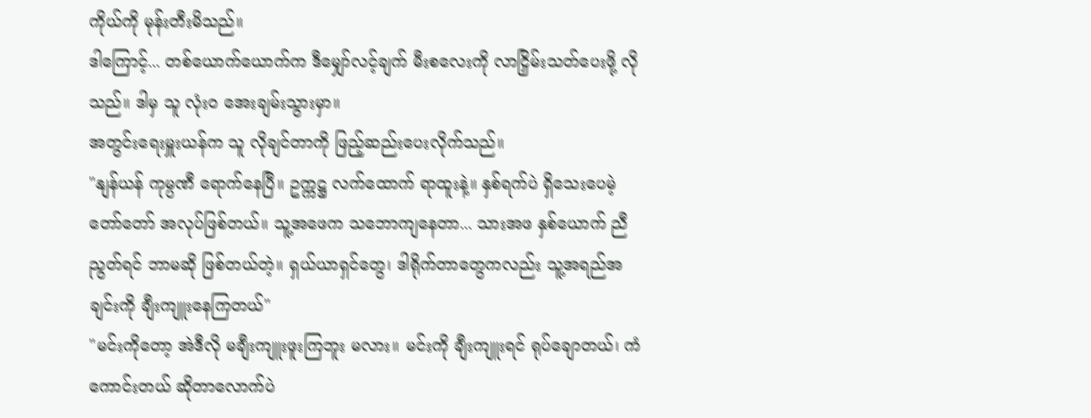ကိုယ်ကို မုန်းတီးမိသည်။
ဒါကြောင့်... တစ်ယောက်ယောက်က ဒီမျှော်လင့်ချက် မီးစလေးကို လာငြှိမ်းသတ်ပေးဖို့ လိုသည်။ ဒါမှ သူ လုံးဝ အေးချမ်းသွားမှာ။
အတွင်းရေးမှူးယန်က သူ လိုချင်တာကို ဖြည့်ဆည်းပေးလိုက်သည်။
"နျန်ယန် ကုမ္ပဏီ ရောက်နေပြီ။ ဥက္ကဋ္ဌ လက်ထောက် ရာထူးနဲ့။ နှစ်ရက်ပဲ ရှိသေးပေမဲ့ တော်တော် အလုပ်ဖြစ်တယ်။ သူ့အဖေက သဘောကျနေတာ... သားအဖ နှစ်ယောက် ညီညွတ်ရင် ဘာမဆို ဖြစ်တယ်တဲ့။ ရှယ်ယာရှင်တွေ၊ ဒါရိုက်တာတွေကလည်း သူ့အရည်အချင်းကို ချီးကျူးနေကြတယ်"
"မင်းကိုတော့ အဲဒီလို မချီးကျူးဖူးကြဘူး မလား။ မင်းကို ချီးကျူးရင် ရုပ်ချောတယ်၊ ကံကောင်းတယ် ဆိုတာလောက်ပဲ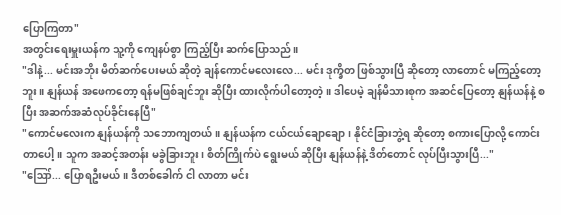ပြောကြတာ"
အတွင်းရေးမှူးယန်က သူ့ကို ကျေနပ်စွာ ကြည့်ပြီး ဆက်ပြောသည်။
"ဒါနဲ့... မင်းအဘိုး မိတ်ဆက်ပေးမယ် ဆိုတဲ့ ချန်ကောင်မလေးလေ... မင်း ဒုက္ခိတ ဖြစ်သွားပြီ ဆိုတော့ လာတောင် မကြည့်တော့ဘူး။ နျန်ယန် အဖေကတော့ ရန်မဖြစ်ချင်ဘူး ဆိုပြီး ထားလိုက်ပါတော့တဲ့။ ဒါပေမဲ့ ချန်မိသားစုက အဆင်ပြေတော့ နျန်ယန်နဲ့ စပြီး အဆက်အဆံလုပ်ခိုင်းနေပြီ"
"ကောင်မလေးက နျန်ယန်ကို သဘောကျတယ်။ နျန်ယန်က ငယ်ငယ်ချောချော၊ နိုင်ငံခြားဘွဲ့ရ ဆိုတော့ စကားပြောလို့ ကောင်းတာပေါ့။ သူက အဆင့်အတန်း မခွဲခြားဘူး၊ စိတ်ကြိုက်ပဲ ရွေးမယ် ဆိုပြီး နျန်ယန်နဲ့ ဒိတ်တောင် လုပ်ပြီးသွားပြီ..."
"ဪ... ပြောရဦးမယ်။ ဒီတစ်ခေါက် ငါ လာတာ မင်း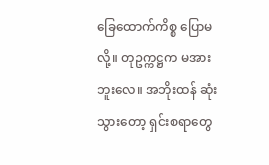ခြေထောက်ကိစ္စ ပြောမလို့။ တုဥက္ကဋ္ဌက မအားဘူးလေ။ အဘိုးထန် ဆုံးသွားတော့ ရှင်းစရာတွေ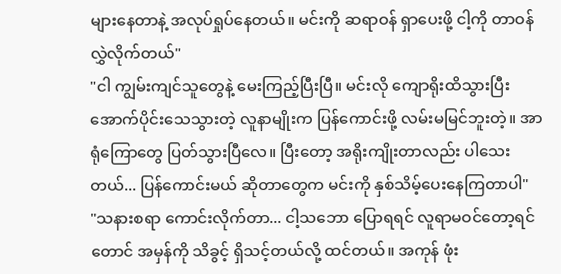များနေတာနဲ့ အလုပ်ရှုပ်နေတယ်။ မင်းကို ဆရာဝန် ရှာပေးဖို့ ငါ့ကို တာဝန်လွှဲလိုက်တယ်"
"ငါ ကျွမ်းကျင်သူတွေနဲ့ မေးကြည့်ပြီးပြီ။ မင်းလို ကျောရိုးထိသွားပြီး အောက်ပိုင်းသေသွားတဲ့ လူနာမျိုးက ပြန်ကောင်းဖို့ လမ်းမမြင်ဘူးတဲ့။ အာရုံကြောတွေ ပြတ်သွားပြီလေ။ ပြီးတော့ အရိုးကျိုးတာလည်း ပါသေးတယ်... ပြန်ကောင်းမယ် ဆိုတာတွေက မင်းကို နှစ်သိမ့်ပေးနေကြတာပါ"
"သနားစရာ ကောင်းလိုက်တာ... ငါ့သဘော ပြောရရင် လူရာမဝင်တော့ရင်တောင် အမှန်ကို သိခွင့် ရှိသင့်တယ်လို့ ထင်တယ်။ အကုန် ဖုံး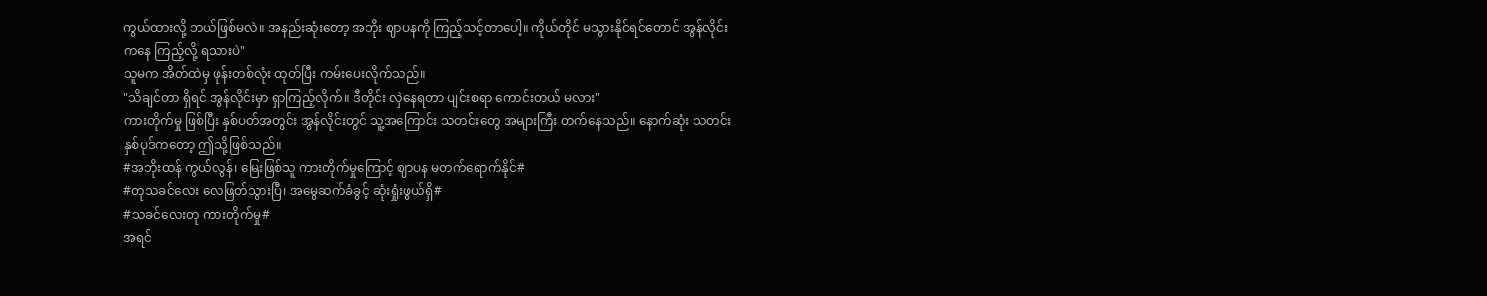ကွယ်ထားလို့ ဘယ်ဖြစ်မလဲ။ အနည်းဆုံးတော့ အဘိုး ဈာပနကို ကြည့်သင့်တာပေါ့။ ကိုယ်တိုင် မသွားနိုင်ရင်တောင် အွန်လိုင်းကနေ ကြည့်လို့ ရသားပဲ"
သူမက အိတ်ထဲမှ ဖုန်းတစ်လုံး ထုတ်ပြီး ကမ်းပေးလိုက်သည်။
"သိချင်တာ ရှိရင် အွန်လိုင်းမှာ ရှာကြည့်လိုက်။ ဒီတိုင်း လှဲနေရတာ ပျင်းစရာ ကောင်းတယ် မလား"
ကားတိုက်မှု ဖြစ်ပြီး နှစ်ပတ်အတွင်း အွန်လိုင်းတွင် သူ့အကြောင်း သတင်းတွေ အများကြီး တက်နေသည်။ နောက်ဆုံး သတင်း နှစ်ပုဒ်ကတော့ ဤသို့ဖြစ်သည်။
#အဘိုးထန် ကွယ်လွန်၊ မြေးဖြစ်သူ ကားတိုက်မှုကြောင့် ဈာပန မတက်ရောက်နိုင်#
#တုသခင်လေး လေဖြတ်သွားပြီ၊ အမွေဆက်ခံခွင့် ဆုံးရှုံးဖွယ်ရှိ#
#သခင်လေးတု ကားတိုက်မှု#
အရင်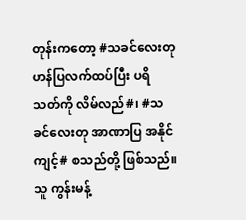တုန်းကတော့ #သခင်လေးတု ဟန်ပြလက်ထပ်ပြီး ပရိသတ်ကို လိမ်လည်#၊ #သခင်လေးတု အာဏာပြ အနိုင်ကျင့်# စသည်တို့ ဖြစ်သည်။
သူ ကွန်းမန့်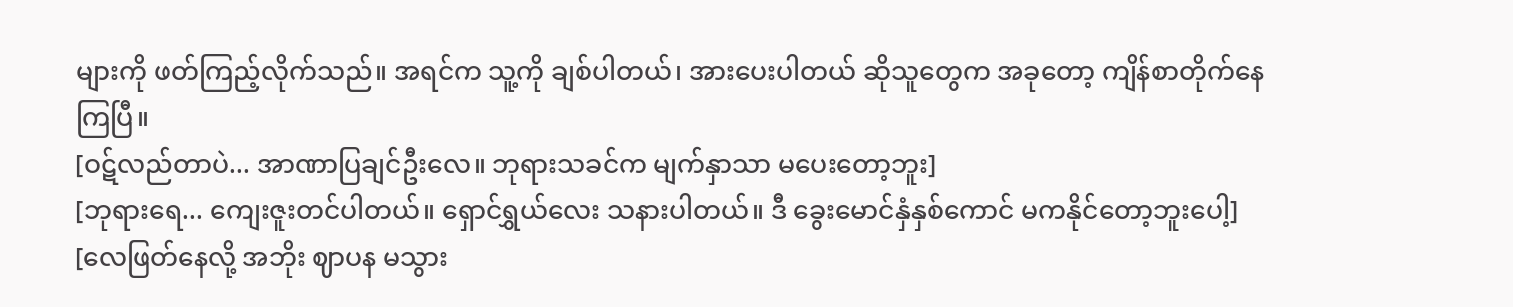များကို ဖတ်ကြည့်လိုက်သည်။ အရင်က သူ့ကို ချစ်ပါတယ်၊ အားပေးပါတယ် ဆိုသူတွေက အခုတော့ ကျိန်စာတိုက်နေကြပြီ။
[ဝဋ်လည်တာပဲ... အာဏာပြချင်ဦးလေ။ ဘုရားသခင်က မျက်နှာသာ မပေးတော့ဘူး]
[ဘုရားရေ... ကျေးဇူးတင်ပါတယ်။ ရှောင်ရွှယ်လေး သနားပါတယ်။ ဒီ ခွေးမောင်နှံနှစ်ကောင် မကနိုင်တော့ဘူးပေါ့]
[လေဖြတ်နေလို့ အဘိုး ဈာပန မသွား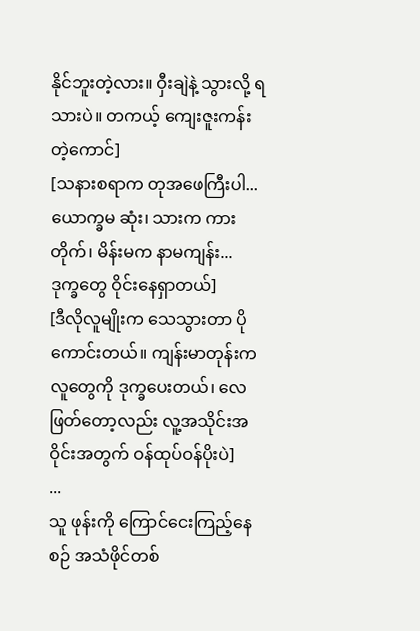နိုင်ဘူးတဲ့လား။ ဝှီးချဲနဲ့ သွားလို့ ရသားပဲ။ တကယ့် ကျေးဇူးကန်းတဲ့ကောင်]
[သနားစရာက တုအဖေကြီးပါ... ယောက္ခမ ဆုံး၊ သားက ကားတိုက်၊ မိန်းမက နာမကျန်း... ဒုက္ခတွေ ဝိုင်းနေရှာတယ်]
[ဒီလိုလူမျိုးက သေသွားတာ ပိုကောင်းတယ်။ ကျန်းမာတုန်းက လူတွေကို ဒုက္ခပေးတယ်၊ လေဖြတ်တော့လည်း လူ့အသိုင်းအဝိုင်းအတွက် ဝန်ထုပ်ဝန်ပိုးပဲ]
...
သူ ဖုန်းကို ကြောင်ငေးကြည့်နေစဉ် အသံဖိုင်တစ်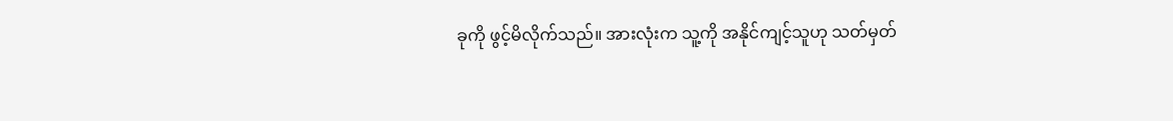ခုကို ဖွင့်မိလိုက်သည်။ အားလုံးက သူ့ကို အနိုင်ကျင့်သူဟု သတ်မှတ်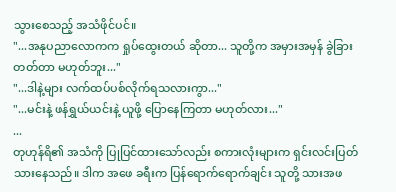သွားစေသည့် အသံဖိုင်ပင်။
"...အနုပညာလောကက ရှုပ်ထွေးတယ် ဆိုတာ... သူတို့က အမှားအမှန် ခွဲခြားတတ်တာ မဟုတ်ဘူး..."
"...ဒါနဲ့များ လက်ထပ်ပစ်လိုက်ရသလားကွာ..."
"...မင်းနဲ့ ဖန်ရွှယ်ယင်းနဲ့ ယူဖို့ ပြောနေကြတာ မဟုတ်လား..."
...
တုဟုန်ရိ၏ အသံကို ပြုပြင်ထားသော်လည်း စကားလုံးများက ရှင်းလင်းပြတ်သားနေသည်။ ဒါက အဖေ ခရီးက ပြန်ရောက်ရောက်ချင်း သူတို့ သားအဖ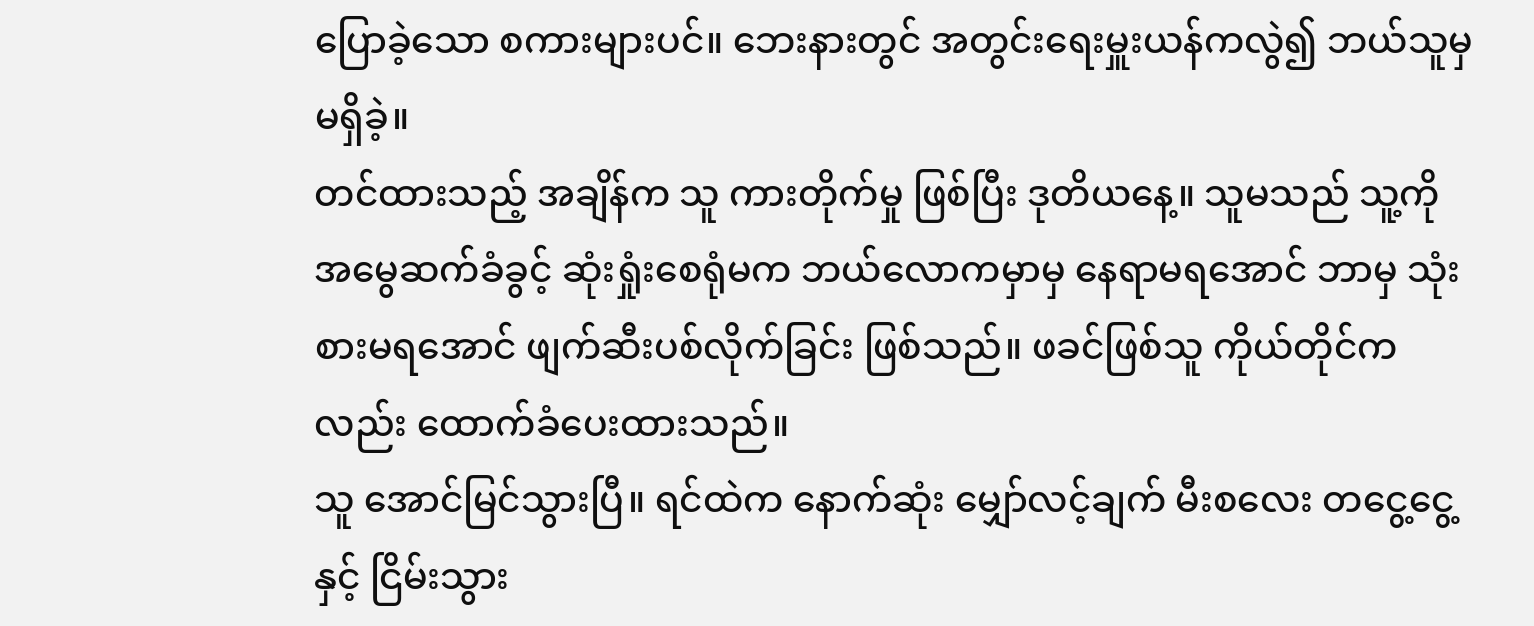ပြောခဲ့သော စကားများပင်။ ဘေးနားတွင် အတွင်းရေးမှူးယန်ကလွဲ၍ ဘယ်သူမှ မရှိခဲ့။
တင်ထားသည့် အချိန်က သူ ကားတိုက်မှု ဖြစ်ပြီး ဒုတိယနေ့။ သူမသည် သူ့ကို အမွေဆက်ခံခွင့် ဆုံးရှုံးစေရုံမက ဘယ်လောကမှာမှ နေရာမရအောင် ဘာမှ သုံးစားမရအောင် ဖျက်ဆီးပစ်လိုက်ခြင်း ဖြစ်သည်။ ဖခင်ဖြစ်သူ ကိုယ်တိုင်ကလည်း ထောက်ခံပေးထားသည်။
သူ အောင်မြင်သွားပြီ။ ရင်ထဲက နောက်ဆုံး မျှော်လင့်ချက် မီးစလေး တငွေ့ငွေ့နှင့် ငြိမ်းသွား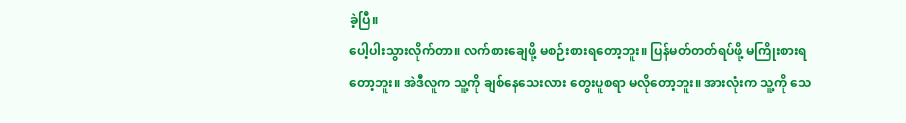ခဲ့ပြီ။
ပေါ့ပါးသွားလိုက်တာ။ လက်စားချေဖို့ မစဉ်းစားရတော့ဘူး။ ပြန်မတ်တတ်ရပ်ဖို့ မကြိုးစားရတော့ဘူး။ အဲဒီလူက သူ့ကို ချစ်နေသေးလား တွေးပူစရာ မလိုတော့ဘူး။ အားလုံးက သူ့ကို သေ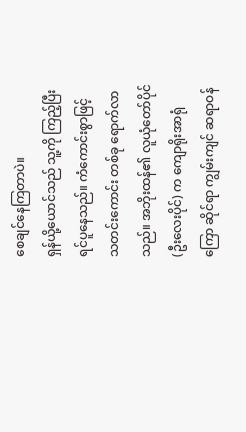စေချင်နေကြတာပဲ။
ရှန်ယို့ယောင်သည် သူ့ကို ကြည့်ပြီး ရင်ပူနေသည်။ ကံကောင်းစွာဖြင့် သတင်းကောင်း တစ်ခု ရောက်လာသည်။ အဘိုးထန်၏ လူယုံတော်ပိုင် (ဦးလေးပိုင်) က ကျောရိုးအာရုံကြော ဆိုင်ရာ ကျွမ်းကျင် ဆရာဝန်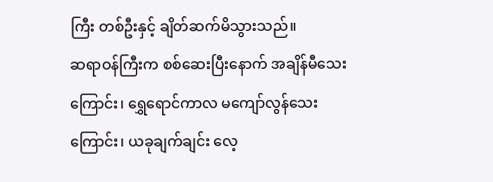ကြီး တစ်ဦးနှင့် ချိတ်ဆက်မိသွားသည်။
ဆရာဝန်ကြီးက စစ်ဆေးပြီးနောက် အချိန်မီသေးကြောင်း၊ ရွှေရောင်ကာလ မကျော်လွန်သေးကြောင်း၊ ယခုချက်ချင်း လေ့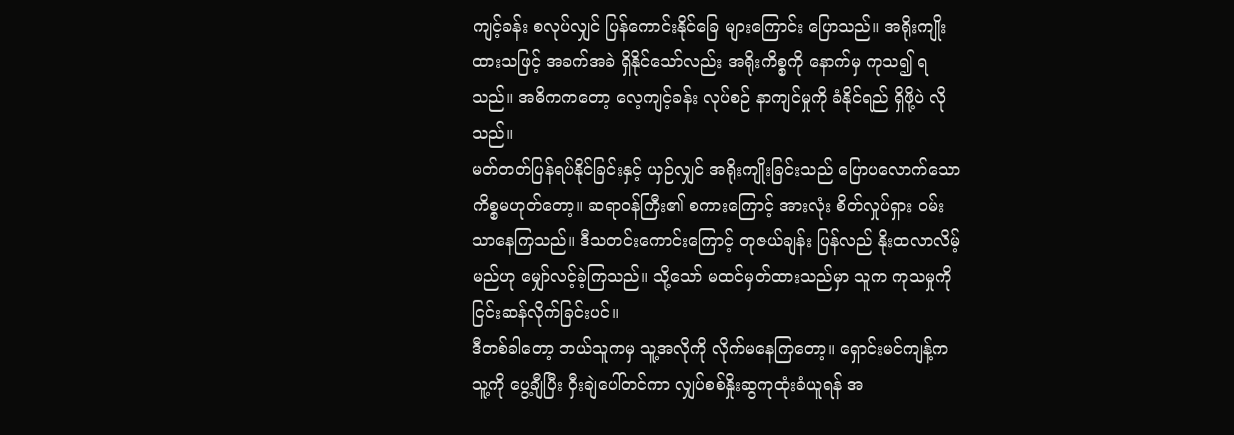ကျင့်ခန်း စလုပ်လျှင် ပြန်ကောင်းနိုင်ခြေ များကြောင်း ပြောသည်။ အရိုးကျိုးထားသဖြင့် အခက်အခဲ ရှိနိုင်သော်လည်း အရိုးကိစ္စကို နောက်မှ ကုသ၍ ရသည်။ အဓိကကတော့ လေ့ကျင့်ခန်း လုပ်စဉ် နာကျင်မှုကို ခံနိုင်ရည် ရှိဖို့ပဲ လိုသည်။
မတ်တတ်ပြန်ရပ်နိုင်ခြင်းနှင့် ယှဉ်လျှင် အရိုးကျိုးခြင်းသည် ပြောပလောက်သော ကိစ္စမဟုတ်တော့။ ဆရာဝန်ကြီး၏ စကားကြောင့် အားလုံး စိတ်လှုပ်ရှား ဝမ်းသာနေကြသည်။ ဒီသတင်းကောင်းကြောင့် တုဇယ်ချန်း ပြန်လည် နိုးထလာလိမ့်မည်ဟု မျှော်လင့်ခဲ့ကြသည်။ သို့သော် မထင်မှတ်ထားသည်မှာ သူက ကုသမှုကို ငြင်းဆန်လိုက်ခြင်းပင်။
ဒီတစ်ခါတော့ ဘယ်သူကမှ သူ့အလိုကို လိုက်မနေကြတော့။ ရှောင်းမင်ကျန့်က သူ့ကို ပွေ့ချီပြီး ဝှီးချဲပေါ်တင်ကာ လျှပ်စစ်နှိုးဆွကုထုံးခံယူရန် အ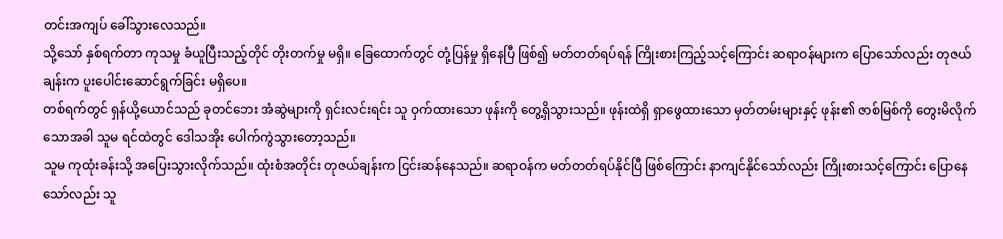တင်းအကျပ် ခေါ်သွားလေသည်။
သို့သော် နှစ်ရက်တာ ကုသမှု ခံယူပြီးသည့်တိုင် တိုးတက်မှု မရှိ။ ခြေထောက်တွင် တုံ့ပြန်မှု ရှိနေပြီ ဖြစ်၍ မတ်တတ်ရပ်ရန် ကြိုးစားကြည့်သင့်ကြောင်း ဆရာဝန်များက ပြောသော်လည်း တုဇယ်ချန်းက ပူးပေါင်းဆောင်ရွက်ခြင်း မရှိပေ။
တစ်ရက်တွင် ရှန်ယို့ယောင်သည် ခုတင်ဘေး အံဆွဲများကို ရှင်းလင်းရင်း သူ ဝှက်ထားသော ဖုန်းကို တွေ့ရှိသွားသည်။ ဖုန်းထဲရှိ ရှာဖွေထားသော မှတ်တမ်းများနှင့် ဖုန်း၏ ဇာစ်မြစ်ကို တွေးမိလိုက်သောအခါ သူမ ရင်ထဲတွင် ဒေါသအိုး ပေါက်ကွဲသွားတော့သည်။
သူမ ကုထုံးခန်းသို့ အပြေးသွားလိုက်သည်။ ထုံးစံအတိုင်း တုဇယ်ချန်းက ငြင်းဆန်နေသည်။ ဆရာဝန်က မတ်တတ်ရပ်နိုင်ပြီ ဖြစ်ကြောင်း နာကျင်နိုင်သော်လည်း ကြိုးစားသင့်ကြောင်း ပြောနေသော်လည်း သူ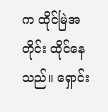က ထိုင်မြဲအတိုင်း ထိုင်နေသည်။ ရှောင်း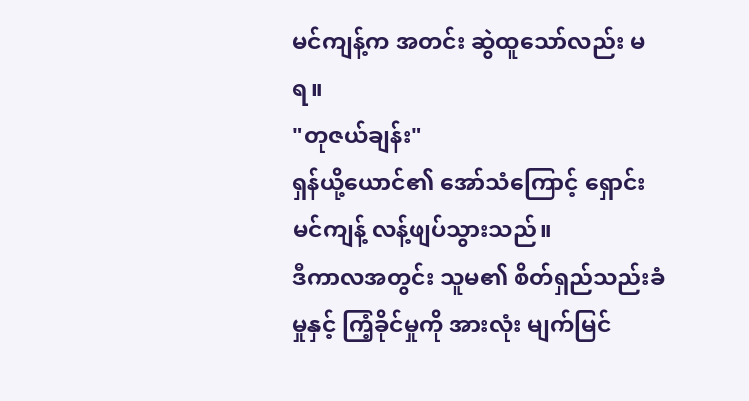မင်ကျန့်က အတင်း ဆွဲထူသော်လည်း မရ။
"တုဇယ်ချန်း"
ရှန်ယို့ယောင်၏ အော်သံကြောင့် ရှောင်းမင်ကျန့် လန့်ဖျပ်သွားသည်။
ဒီကာလအတွင်း သူမ၏ စိတ်ရှည်သည်းခံမှုနှင့် ကြံ့ခိုင်မှုကို အားလုံး မျက်မြင်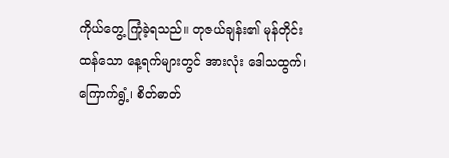ကိုယ်တွေ့ ကြုံခဲ့ရသည်။ တုဇယ်ချန်း၏ မုန်တိုင်းထန်သော နေ့ရက်များတွင် အားလုံး ဒေါသထွက်၊ ကြောက်ရွံ့၊ စိတ်ဓာတ်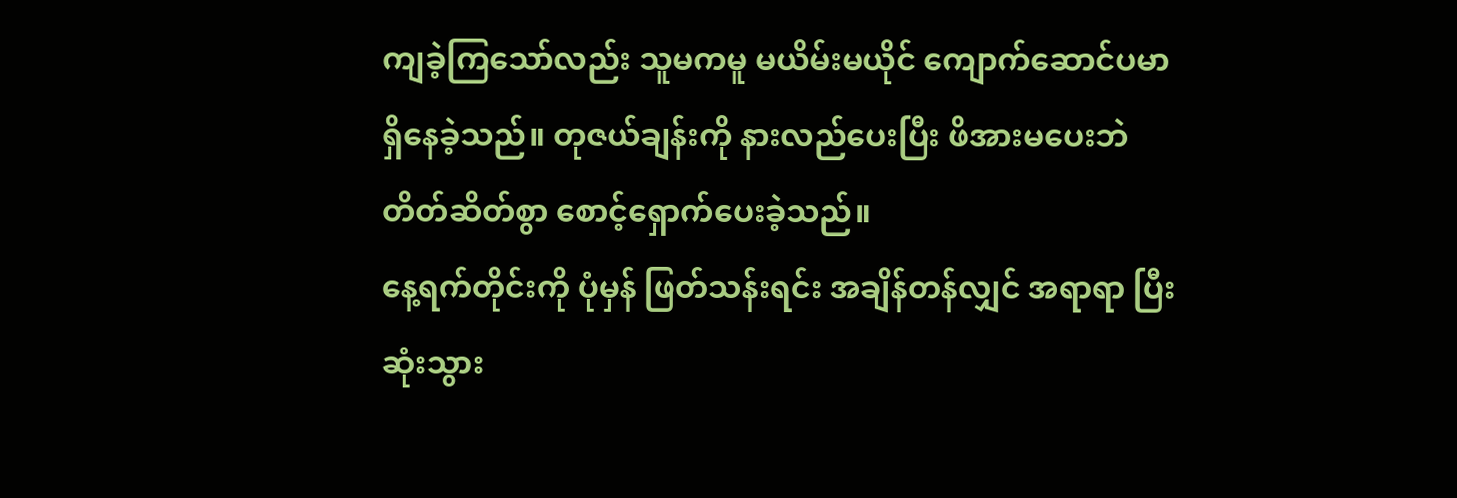ကျခဲ့ကြသော်လည်း သူမကမူ မယိမ်းမယိုင် ကျောက်ဆောင်ပမာ ရှိနေခဲ့သည်။ တုဇယ်ချန်းကို နားလည်ပေးပြီး ဖိအားမပေးဘဲ တိတ်ဆိတ်စွာ စောင့်ရှောက်ပေးခဲ့သည်။
နေ့ရက်တိုင်းကို ပုံမှန် ဖြတ်သန်းရင်း အချိန်တန်လျှင် အရာရာ ပြီးဆုံးသွား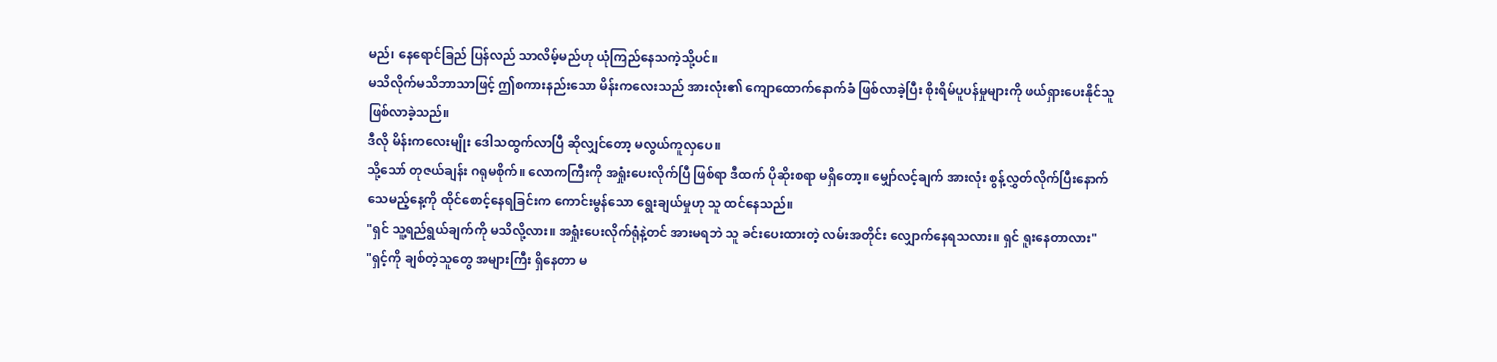မည်၊ နေရောင်ခြည် ပြန်လည် သာလိမ့်မည်ဟု ယုံကြည်နေသကဲ့သို့ပင်။
မသိလိုက်မသိဘာသာဖြင့် ဤစကားနည်းသော မိန်းကလေးသည် အားလုံး၏ ကျောထောက်နောက်ခံ ဖြစ်လာခဲ့ပြီး စိုးရိမ်ပူပန်မှုများကို ဖယ်ရှားပေးနိုင်သူ ဖြစ်လာခဲ့သည်။
ဒီလို မိန်းကလေးမျိုး ဒေါသထွက်လာပြီ ဆိုလျှင်တော့ မလွယ်ကူလှပေ။
သို့သော် တုဇယ်ချန်း ဂရုမစိုက်။ လောကကြီးကို အရှုံးပေးလိုက်ပြီ ဖြစ်ရာ ဒီထက် ပိုဆိုးစရာ မရှိတော့။ မျှော်လင့်ချက် အားလုံး စွန့်လွှတ်လိုက်ပြီးနောက် သေမည့်နေ့ကို ထိုင်စောင့်နေရခြင်းက ကောင်းမွန်သော ရွေးချယ်မှုဟု သူ ထင်နေသည်။
"ရှင် သူ့ရည်ရွယ်ချက်ကို မသိလို့လား။ အရှုံးပေးလိုက်ရုံနဲ့တင် အားမရဘဲ သူ ခင်းပေးထားတဲ့ လမ်းအတိုင်း လျှောက်နေရသလား။ ရှင် ရူးနေတာလား"
"ရှင့်ကို ချစ်တဲ့သူတွေ အများကြီး ရှိနေတာ မ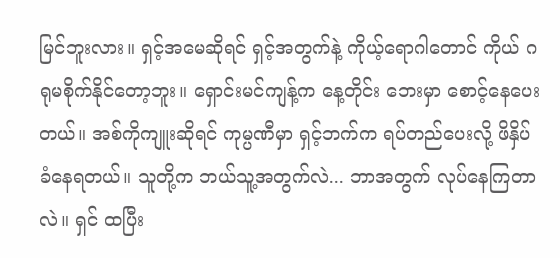မြင်ဘူးလား။ ရှင့်အမေဆိုရင် ရှင့်အတွက်နဲ့ ကိုယ့်ရောဂါတောင် ကိုယ် ဂရုမစိုက်နိုင်တော့ဘူး။ ရှောင်းမင်ကျန့်က နေ့တိုင်း ဘေးမှာ စောင့်နေပေးတယ်။ အစ်ကိုကျူးဆိုရင် ကုမ္ပဏီမှာ ရှင့်ဘက်က ရပ်တည်ပေးလို့ ဖိနှိပ်ခံနေရတယ်။ သူတို့က ဘယ်သူ့အတွက်လဲ... ဘာအတွက် လုပ်နေကြတာလဲ။ ရှင် ထပြီး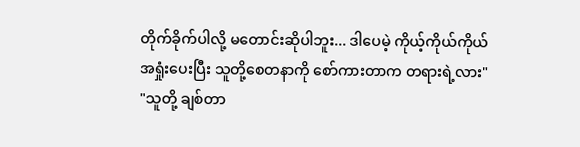တိုက်ခိုက်ပါလို့ မတောင်းဆိုပါဘူး... ဒါပေမဲ့ ကိုယ့်ကိုယ်ကိုယ် အရှုံးပေးပြီး သူတို့စေတနာကို စော်ကားတာက တရားရဲ့လား"
"သူတို့ ချစ်တာ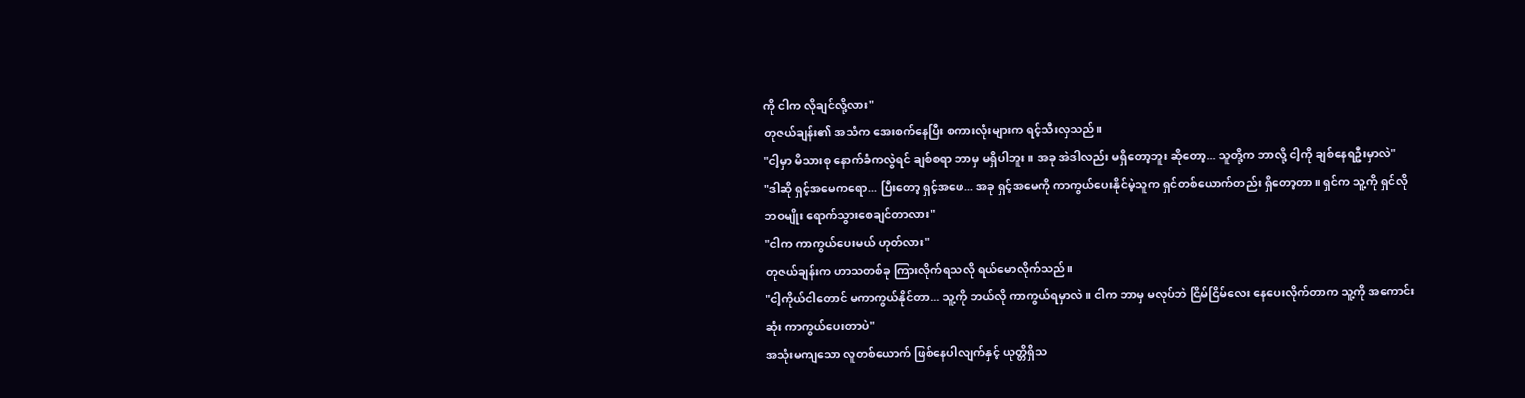ကို ငါက လိုချင်လို့လား"
တုဇယ်ချန်း၏ အသံက အေးစက်နေပြီး စကားလုံးများက ရင့်သီးလှသည်။
"ငါ့မှာ မိသားစု နောက်ခံကလွဲရင် ချစ်စရာ ဘာမှ မရှိပါဘူး။ အခု အဲဒါလည်း မရှိတော့ဘူး ဆိုတော့... သူတို့က ဘာလို့ ငါ့ကို ချစ်နေရဦးမှာလဲ"
"ဒါဆို ရှင့်အမေကရော... ပြီးတော့ ရှင့်အဖေ... အခု ရှင့်အမေကို ကာကွယ်ပေးနိုင်မဲ့သူက ရှင်တစ်ယောက်တည်း ရှိတော့တာ။ ရှင်က သူ့ကို ရှင်လိုဘဝမျိုး ရောက်သွားစေချင်တာလား"
"ငါက ကာကွယ်ပေးမယ် ဟုတ်လား"
တုဇယ်ချန်းက ဟာသတစ်ခု ကြားလိုက်ရသလို ရယ်မောလိုက်သည်။
"ငါ့ကိုယ်ငါတောင် မကာကွယ်နိုင်တာ... သူ့ကို ဘယ်လို ကာကွယ်ရမှာလဲ။ ငါက ဘာမှ မလုပ်ဘဲ ငြိမ်ငြိမ်လေး နေပေးလိုက်တာက သူ့ကို အကောင်းဆုံး ကာကွယ်ပေးတာပဲ"
အသုံးမကျသော လူတစ်ယောက် ဖြစ်နေပါလျက်နှင့် ယုတ္တိရှိသ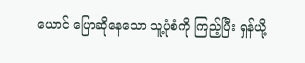ယောင် ပြောဆိုနေသော သူ့ပုံစံကို ကြည့်ပြီး ရှန်ယို့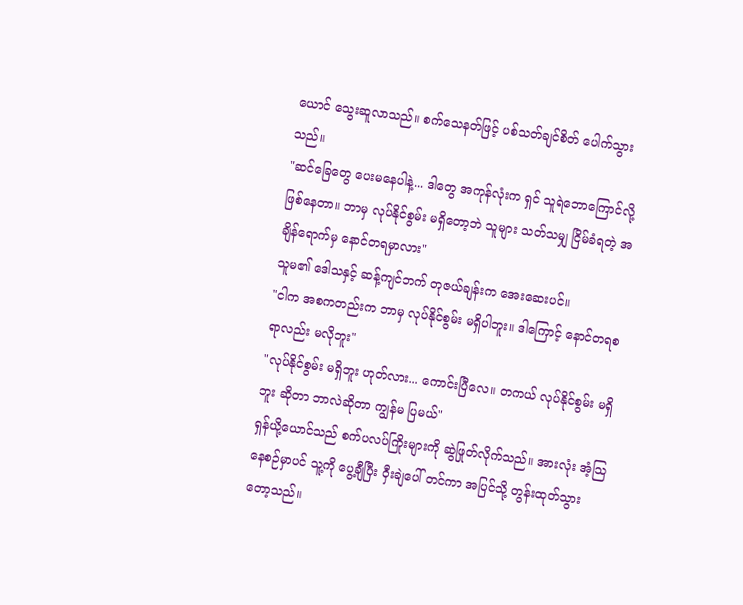ယောင် သွေးဆူလာသည်။ စက်သေနတ်ဖြင့် ပစ်သတ်ချင်စိတ် ပေါက်သွားသည်။
"ဆင်ခြေတွေ ပေးမနေပါနဲ့... ဒါတွေ အကုန်လုံးက ရှင် သူရဲဘောကြောင်လို့ ဖြစ်နေတာ။ ဘာမှ လုပ်နိုင်စွမ်း မရှိတော့ဘဲ သူများ သတ်သမျှ ငြိမ်ခံရတဲ့ အချိန်ရောက်မှ နောင်တရမှာလား"
သူမ၏ ဒေါသနှင့် ဆန့်ကျင်ဘက် တုဇယ်ချန်းက အေးဆေးပင်။
"ငါက အစကတည်းက ဘာမှ လုပ်နိုင်စွမ်း မရှိပါဘူး။ ဒါကြောင့် နောင်တရစရာလည်း မလိုဘူး"
"လုပ်နိုင်စွမ်း မရှိဘူး ဟုတ်လား... ကောင်းပြီလေ။ တကယ် လုပ်နိုင်စွမ်း မရှိဘူး ဆိုတာ ဘာလဲဆိုတာ ကျွန်မ ပြမယ်"
ရှန်ယို့ယောင်သည် စက်ပလပ်ကြိုးများကို ဆွဲဖြုတ်လိုက်သည်။ အားလုံး အံ့သြနေစဉ်မှာပင် သူ့ကို ပွေ့ချီပြီး ဝှီးချဲပေါ် တင်ကာ အပြင်သို့ တွန်းထုတ်သွားတော့သည်။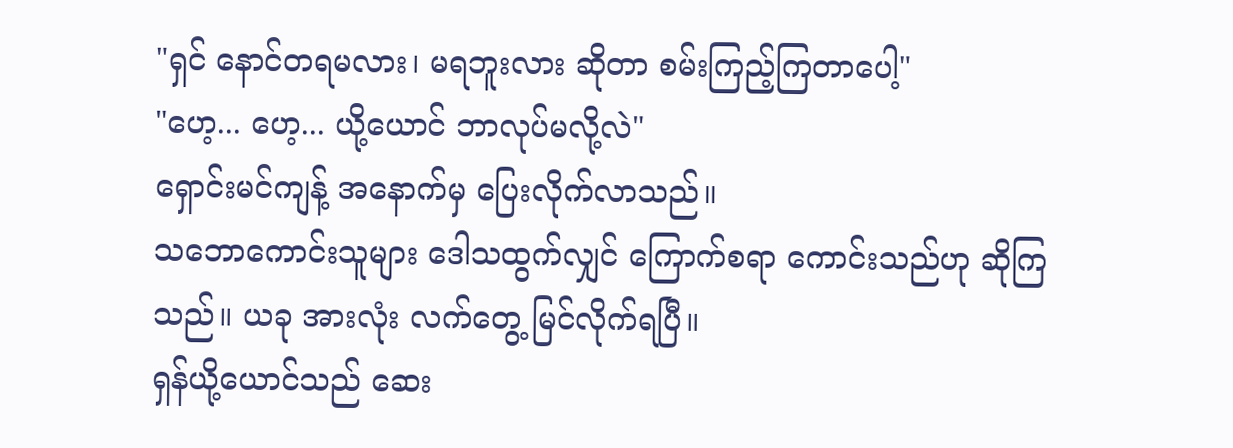"ရှင် နောင်တရမလား၊ မရဘူးလား ဆိုတာ စမ်းကြည့်ကြတာပေါ့"
"ဟေ့... ဟေ့... ယို့ယောင် ဘာလုပ်မလို့လဲ"
ရှောင်းမင်ကျန့် အနောက်မှ ပြေးလိုက်လာသည်။
သဘောကောင်းသူများ ဒေါသထွက်လျှင် ကြောက်စရာ ကောင်းသည်ဟု ဆိုကြသည်။ ယခု အားလုံး လက်တွေ့ မြင်လိုက်ရပြီ။
ရှန်ယို့ယောင်သည် ဆေး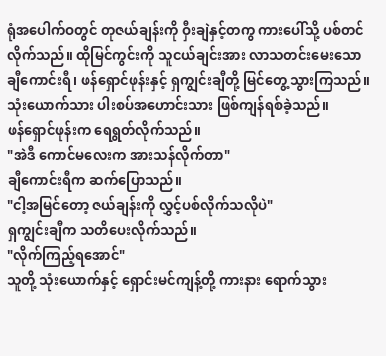ရုံအပေါက်ဝတွင် တုဇယ်ချန်းကို ဝှီးချဲနှင့်တကွ ကားပေါ်သို့ ပစ်တင်လိုက်သည်။ ထိုမြင်ကွင်းကို သူငယ်ချင်းအား လာသတင်းမေးသော ချီကောင်းရီ၊ ဖန်ရှောင်ဖုန်းနှင့် ရှကျွင်းချီတို့ မြင်တွေ့သွားကြသည်။ သုံးယောက်သား ပါးစပ်အဟောင်းသား ဖြစ်ကျန်ရစ်ခဲ့သည်။
ဖန်ရှောင်ဖုန်းက ရေရွတ်လိုက်သည်။
"အဲဒီ ကောင်မလေးက အားသန်လိုက်တာ"
ချီကောင်းရီက ဆက်ပြောသည်။
"ငါ့အမြင်တော့ ဇယ်ချန်းကို လွှင့်ပစ်လိုက်သလိုပဲ"
ရှကျွင်းချီက သတိပေးလိုက်သည်။
"လိုက်ကြည့်ရအောင်"
သူတို့ သုံးယောက်နှင့် ရှောင်းမင်ကျန့်တို့ ကားနား ရောက်သွား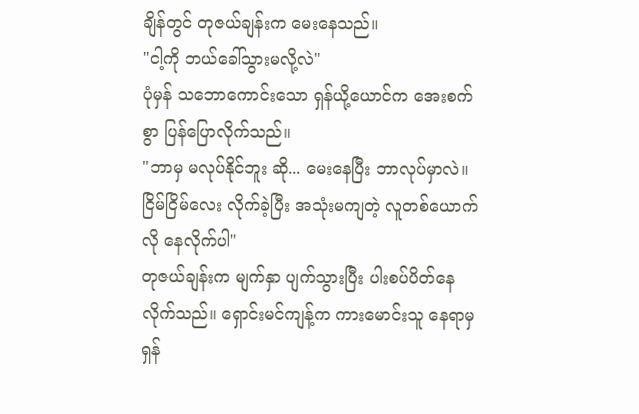ချိန်တွင် တုဇယ်ချန်းက မေးနေသည်။
"ငါ့ကို ဘယ်ခေါ်သွားမလို့လဲ"
ပုံမှန် သဘောကောင်းသော ရှန်ယို့ယောင်က အေးစက်စွာ ပြန်ပြောလိုက်သည်။
"ဘာမှ မလုပ်နိုင်ဘူး ဆို... မေးနေပြီး ဘာလုပ်မှာလဲ။ ငြိမ်ငြိမ်လေး လိုက်ခဲ့ပြီး အသုံးမကျတဲ့ လူတစ်ယောက်လို နေလိုက်ပါ"
တုဇယ်ချန်းက မျက်နှာ ပျက်သွားပြီး ပါးစပ်ပိတ်နေလိုက်သည်။ ရှောင်းမင်ကျန့်က ကားမောင်းသူ နေရာမှ ရှန်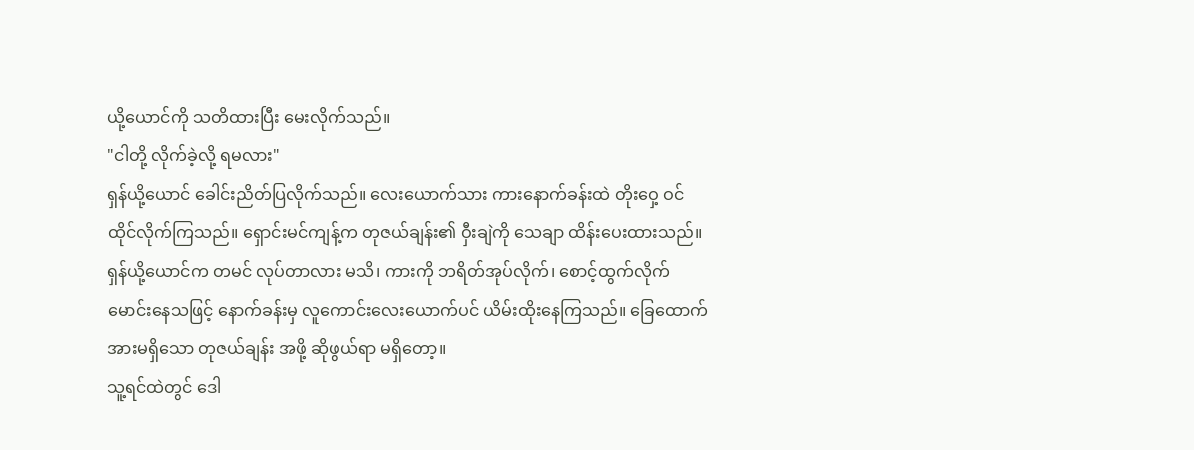ယို့ယောင်ကို သတိထားပြီး မေးလိုက်သည်။
"ငါတို့ လိုက်ခဲ့လို့ ရမလား"
ရှန်ယို့ယောင် ခေါင်းညိတ်ပြလိုက်သည်။ လေးယောက်သား ကားနောက်ခန်းထဲ တိုးဝှေ့ ဝင်ထိုင်လိုက်ကြသည်။ ရှောင်းမင်ကျန့်က တုဇယ်ချန်း၏ ဝှီးချဲကို သေချာ ထိန်းပေးထားသည်။
ရှန်ယို့ယောင်က တမင် လုပ်တာလား မသိ၊ ကားကို ဘရိတ်အုပ်လိုက်၊ စောင့်ထွက်လိုက် မောင်းနေသဖြင့် နောက်ခန်းမှ လူကောင်းလေးယောက်ပင် ယိမ်းထိုးနေကြသည်။ ခြေထောက် အားမရှိသော တုဇယ်ချန်း အဖို့ ဆိုဖွယ်ရာ မရှိတော့။
သူ့ရင်ထဲတွင် ဒေါ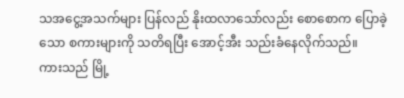သအငွေ့အသက်များ ပြန်လည် နိုးထလာသော်လည်း စောစောက ပြောခဲ့သော စကားများကို သတိရပြီး အောင့်အီး သည်းခံနေလိုက်သည်။
ကားသည် မြို့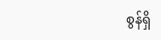စွန်ရှိ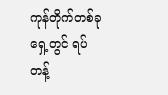ကုန်တိုက်တစ်ခု ရှေ့တွင် ရပ်တန့်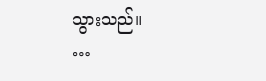သွားသည်။
…